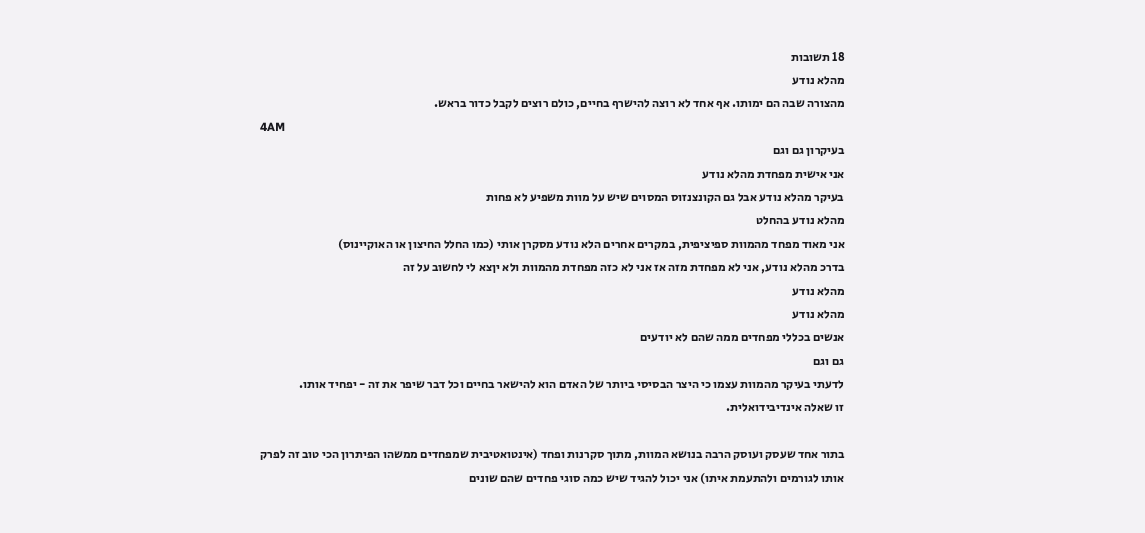18 תשובות
מהלא נודע
מהצורה שבה הם ימותו. אף אחד לא רוצה להישרף בחיים, כולם רוצים לקבל כדור בראש.
4AM
בעיקרון גם וגם
אני אישית מפחדת מהלא נודע
בעיקר מהלא נודע אבל גם הקונצנזוס המסוים שיש על מוות משפיע לא פחות
מהלא נודע בהחלט
אני מאוד מפחד מהמוות ספיציפית, במקרים אחרים הלא נודע מסקרן אותי (כמו החלל החיצון או האוקיינוס)
בדרכ מהלא נודע, אני לא מפחדת מזה אז אני לא כזה מפחדת מהמוות ולא יןצא לי לחשוב על זה
מהלא נודע
מהלא נודע
אנשים בכללי מפחדים ממה שהם לא יודעים
גם וגם
לדעתי בעיקר מהמוות עצמו כי היצר הבסיסי ביותר של האדם הוא להישאר בחיים וכל דבר שיפר את זה - יפחיד אותו.
זו שאלה אינדיבידואלית.

בתור אחד שעסק ועוסק הרבה בנושא המוות, מתוך סקרנות ופחד (אינטואטיבית שמפחדים ממשהו הפיתרון הכי טוב זה לפרק אותו לגורמים ולהתעמת איתו) אני יכול להגיד שיש כמה סוגי פחדים שהם שונים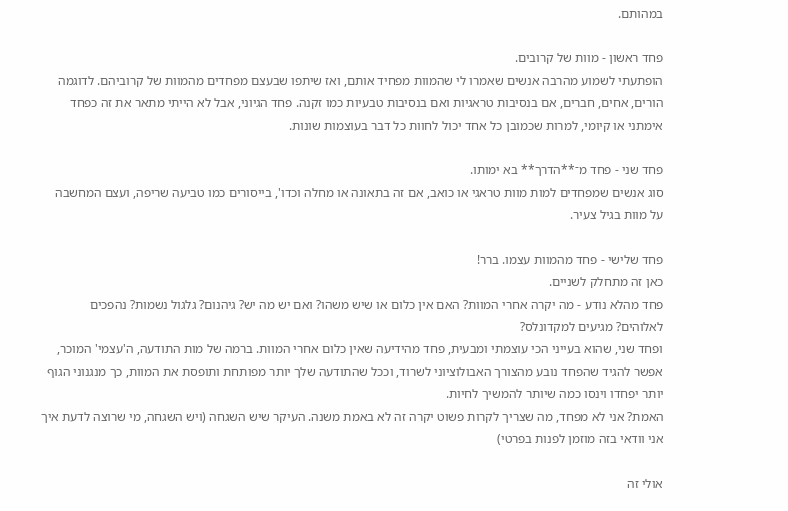במהותם.

פחד ראשון - מוות של קרובים.
הופתעתי לשמוע מהרבה אנשים שאמרו לי שהמוות מפחיד אותם, ואז שיתפו שבעצם מפחדים מהמוות של קרוביהם. לדוגמה הורים, אחים, חברים, אם בנסיבות טראגיות ואם בנסיבות טבעיות כמו זקנה. פחד הגיוני, אבל לא הייתי מתאר את זה כפחד אימתני או קיומי, למרות שכמובן כל אחד יכול לחוות כל דבר בעוצמות שונות.

פחד שני - פחד מ־**הדרך** בא ימותו.
סוג אנשים שמפחדים למות מוות טראגי או כואב, אם זה בתאונה או מחלה וכדו', בייסורים כמו טביעה שריפה, ועצם המחשבה על מוות בגיל צעיר.

פחד שלישי - פחד מהמוות עצמו. ברר!
כאן זה מתחלק לשניים.
פחד מהלא נודע - מה יקרה אחרי המוות? האם אין כלום או שיש משהו? ואם יש מה יש? גיהנום? גלגול נשמות? נהפכים לאלוהים? מגיעים למקדונלס?
ופחד שני, שהוא בעייני הכי עוצמתי ומבעית, פחד מהידיעה שאין כלום אחרי המוות. ברמה של מות התודעה, ה'עצמי' המוכר, אפשר להגיד שהפחד נובע מהצורך האבולוציוני לשרוד, וככל שהתודעה שלך יותר מפותחת ותופסת את המוות, כך מנגנוני הגוף יותר יפחדו וינסו כמה שיותר להמשיך לחיות.
האמת? אני לא מפחד, מה שצריך לקרות פשוט יקרה זה לא באמת משנה. העיקר שיש השגחה (ויש השגחה, מי שרוצה לדעת איך אני וודאי בזה מוזמן לפנות בפרטי)

אולי זה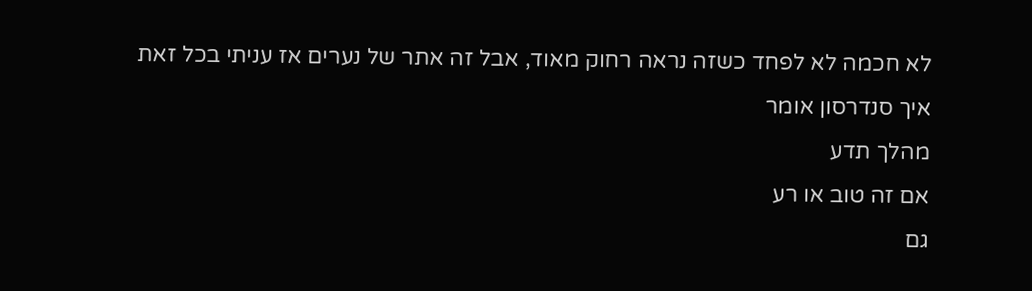לא חכמה לא לפחד כשזה נראה רחוק מאוד, אבל זה אתר של נערים אז עניתי בכל זאת
איך סנדרסון אומר
מהלך תדע
אם זה טוב או רע
גם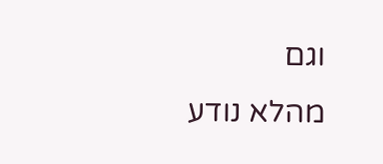וגם
מהלא נודע